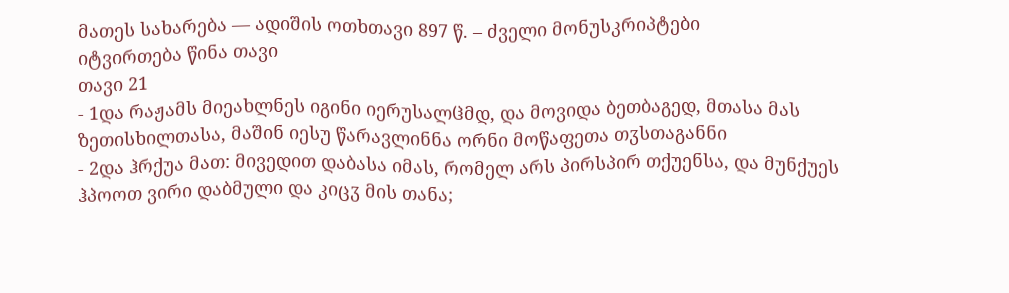მათეს სახარება — ადიშის ოთხთავი 897 წ. – ძველი მონუსკრიპტები
იტვირთება წინა თავი
თავი 21
- 1და რაჟამს მიეახლნეს იგინი იერუსალჱმდ, და მოვიდა ბეთბაგედ, მთასა მას ზეთისხილთასა, მაშინ იესუ წარავლინნა ორნი მოწაფეთა თჳსთაგანნი
- 2და ჰრქუა მათ: მივედით დაბასა იმას, რომელ არს პირსპირ თქუენსა, და მუნქუეს ჰპოოთ ვირი დაბმული და კიცჳ მის თანა;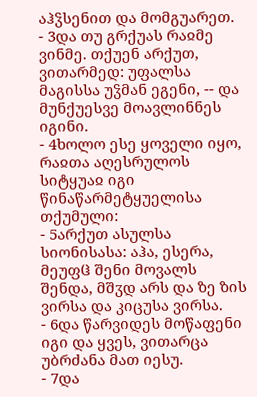აჰჴსენით და მომგუარეთ.
- 3და თუ გრქუას რაჲმე ვინმე. თქუენ არქუთ, ვითარმედ: უფალსა მაგისსა უჴმან ეგენი, -- და მუნქუესვე მოავლინნეს იგინი.
- 4ხოლო ესე ყოველი იყო, რაჲთა აღესრულოს სიტყუაჲ იგი წინაწარმეტყუელისა თქუმული:
- 5არქუთ ასულსა სიონისასა: აჰა, ესერა, მეუფჱ შენი მოვალს შენდა, მშჳდ არს და ზე ზის ვირსა და კიცუსა ვირსა.
- 6და წარვიდეს მოწაფენი იგი და ყვეს, ვითარცა უბრძანა მათ იესუ.
- 7და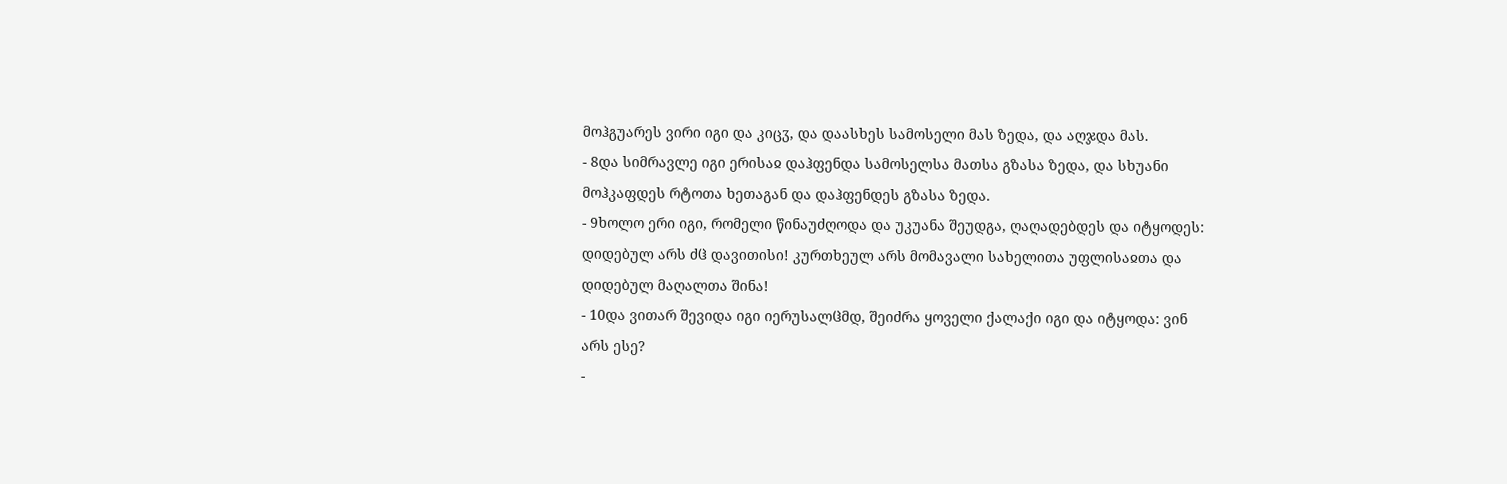მოჰგუარეს ვირი იგი და კიცჳ, და დაასხეს სამოსელი მას ზედა, და აღჯდა მას.
- 8და სიმრავლე იგი ერისაჲ დაჰფენდა სამოსელსა მათსა გზასა ზედა, და სხუანი მოჰკაფდეს რტოთა ხეთაგან და დაჰფენდეს გზასა ზედა.
- 9ხოლო ერი იგი, რომელი წინაუძღოდა და უკუანა შეუდგა, ღაღადებდეს და იტყოდეს: დიდებულ არს ძჱ დავითისი! კურთხეულ არს მომავალი სახელითა უფლისაჲთა და დიდებულ მაღალთა შინა!
- 10და ვითარ შევიდა იგი იერუსალჱმდ, შეიძრა ყოველი ქალაქი იგი და იტყოდა: ვინ არს ესე?
-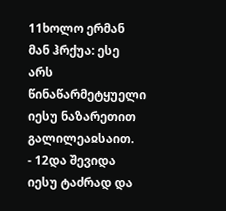11ხოლო ერმან მან ჰრქუა: ესე არს წინაწარმეტყუელი იესუ ნაზარეთით გალილეაჲსაით.
- 12და შევიდა იესუ ტაძრად და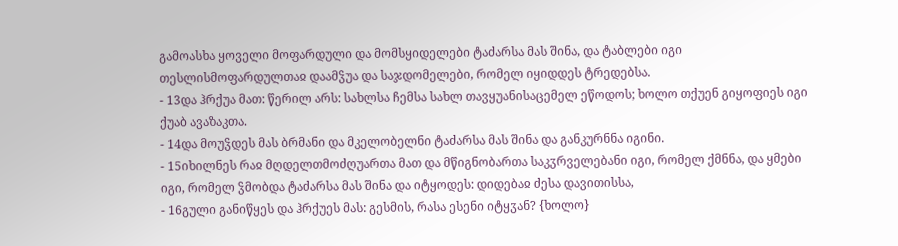გამოასხა ყოველი მოფარდული და მომსყიდელები ტაძარსა მას შინა, და ტაბლები იგი თესლისმოფარდულთაჲ დაამჴუა და საჯდომელები, რომელ იყიდდეს ტრედებსა.
- 13და ჰრქუა მათ: წერილ არს: სახლსა ჩემსა სახლ თავყუანისაცემელ ეწოდოს; ხოლო თქუენ გიყოფიეს იგი ქუაბ ავაზაკთა.
- 14და მოუჴდეს მას ბრმანი და მკელობელნი ტაძარსა მას შინა და განკურნნა იგინი.
- 15იხილნეს რაჲ მღდელთმოძღუართა მათ და მწიგნობართა საკჳრველებანი იგი, რომელ ქმნნა, და ყმები იგი, რომელ ჴმობდა ტაძარსა მას შინა და იტყოდეს: დიდებაჲ ძესა დავითისსა,
- 16გული განიწყეს და ჰრქუეს მას: გესმის, რასა ესენი იტყჳან? {ხოლო}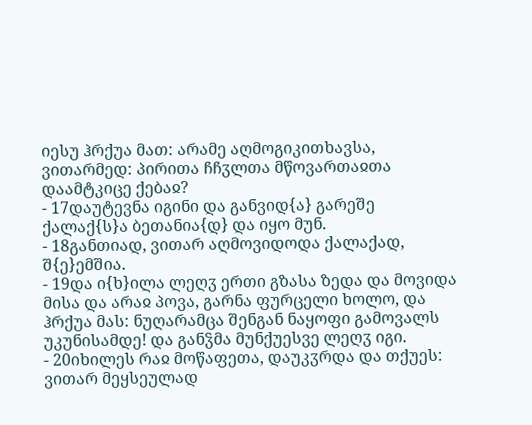იესუ ჰრქუა მათ: არამე აღმოგიკითხავსა, ვითარმედ: პირითა ჩჩჳლთა მწოვართაჲთა დაამტკიცე ქებაჲ?
- 17დაუტევნა იგინი და განვიდ{ა} გარეშე ქალაქ{ს}ა ბეთანია{დ} და იყო მუნ.
- 18განთიად, ვითარ აღმოვიდოდა ქალაქად, შ{ე}ემშია.
- 19და ი{ხ}ილა ლეღჳ ერთი გზასა ზედა და მოვიდა მისა და არაჲ პოვა, გარნა ფურცელი ხოლო, და ჰრქუა მას: ნუღარამცა შენგან ნაყოფი გამოვალს უკუნისამდე! და განჴმა მუნქუესვე ლეღჳ იგი.
- 20იხილეს რაჲ მოწაფეთა, დაუკჳრდა და თქუეს: ვითარ მეყსეულად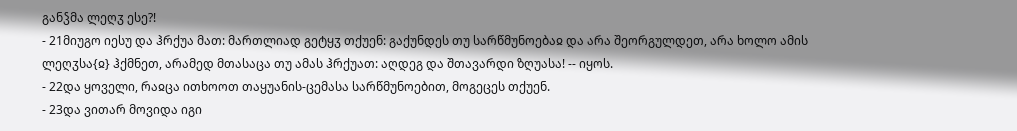განჴმა ლეღჳ ესე?!
- 21მიუგო იესუ და ჰრქუა მათ: მართლიად გეტყჳ თქუენ: გაქუნდეს თუ სარწმუნოებაჲ და არა შეორგულდეთ, არა ხოლო ამის ლეღჳსა{ჲ} ჰქმნეთ, არამედ მთასაცა თუ ამას ჰრქუათ: აღდეგ და შთავარდი ზღუასა! -- იყოს.
- 22და ყოველი, რაჲცა ითხოოთ თაყუანის-ცემასა სარწმუნოებით, მოგეცეს თქუენ.
- 23და ვითარ მოვიდა იგი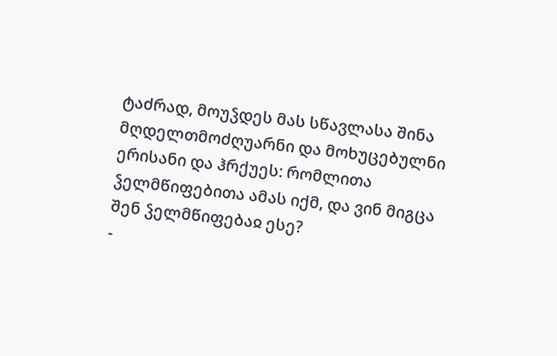ტაძრად, მოუჴდეს მას სწავლასა შინა მღდელთმოძღუარნი და მოხუცებულნი ერისანი და ჰრქუეს: რომლითა ჴელმწიფებითა ამას იქმ, და ვინ მიგცა შენ ჴელმწიფებაჲ ესე?
-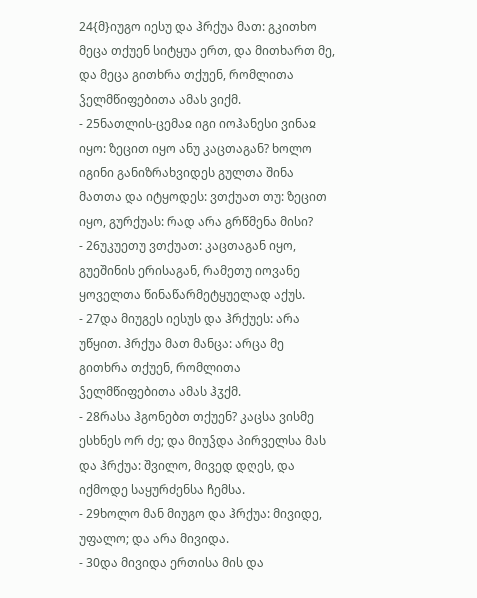24{მ}იუგო იესუ და ჰრქუა მათ: გკითხო მეცა თქუენ სიტყუა ერთ, და მითხართ მე, და მეცა გითხრა თქუენ, რომლითა ჴელმწიფებითა ამას ვიქმ.
- 25ნათლის-ცემაჲ იგი იოჰანესი ვინაჲ იყო: ზეცით იყო ანუ კაცთაგან? ხოლო იგინი განიზრახვიდეს გულთა შინა მათთა და იტყოდეს: ვთქუათ თუ: ზეცით იყო, გურქუას: რად არა გრწმენა მისი?
- 26უკუეთუ ვთქუათ: კაცთაგან იყო, გუეშინის ერისაგან, რამეთუ იოვანე ყოველთა წინაწარმეტყუელად აქუს.
- 27და მიუგეს იესუს და ჰრქუეს: არა უწყით. ჰრქუა მათ მანცა: არცა მე გითხრა თქუენ, რომლითა ჴელმწიფებითა ამას ჰჳქმ.
- 28რასა ჰგონებთ თქუენ? კაცსა ვისმე ესხნეს ორ ძე; და მიუჴდა პირველსა მას და ჰრქუა: შვილო, მივედ დღეს, და იქმოდე საყურძენსა ჩემსა.
- 29ხოლო მან მიუგო და ჰრქუა: მივიდე, უფალო; და არა მივიდა.
- 30და მივიდა ერთისა მის და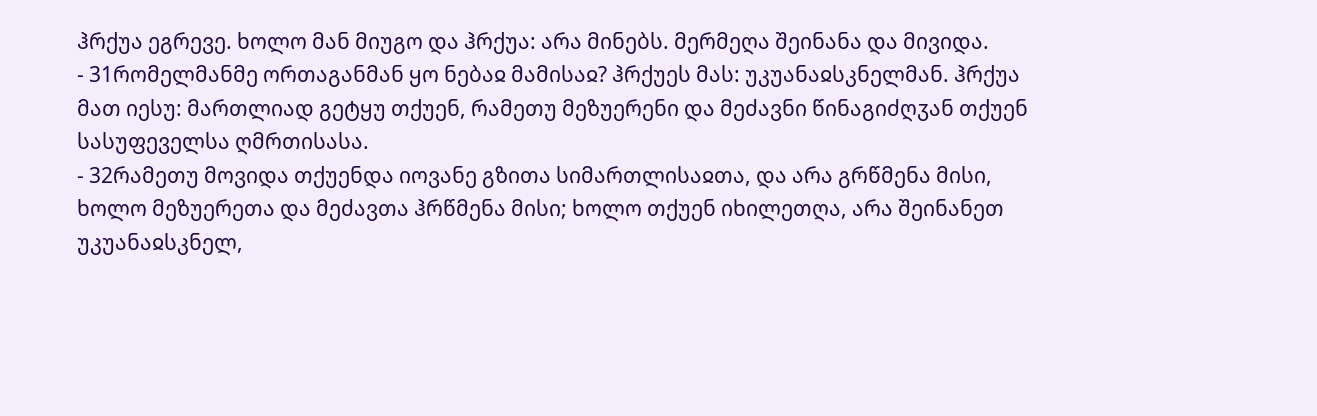ჰრქუა ეგრევე. ხოლო მან მიუგო და ჰრქუა: არა მინებს. მერმეღა შეინანა და მივიდა.
- 31რომელმანმე ორთაგანმან ყო ნებაჲ მამისაჲ? ჰრქუეს მას: უკუანაჲსკნელმან. ჰრქუა მათ იესუ: მართლიად გეტყუ თქუენ, რამეთუ მეზუერენი და მეძავნი წინაგიძღჳან თქუენ სასუფეველსა ღმრთისასა.
- 32რამეთუ მოვიდა თქუენდა იოვანე გზითა სიმართლისაჲთა, და არა გრწმენა მისი, ხოლო მეზუერეთა და მეძავთა ჰრწმენა მისი; ხოლო თქუენ იხილეთღა, არა შეინანეთ უკუანაჲსკნელ,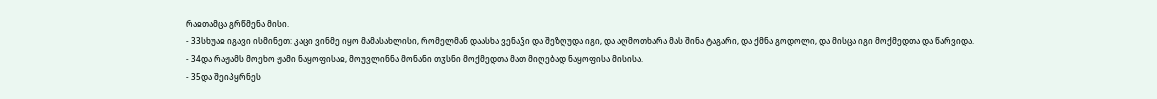რაჲთამცა გრწმენა მისი.
- 33სხუაჲ იგავი ისმინეთ: კაცი ვინმე იყო მამასახლისი, რომელმან დაასხა ვენაჴი და შეზღუდა იგი, და აღმოთხარა მას შინა ტაგარი, და ქმნა გოდოლი, და მისცა იგი მოქმედთა და წარვიდა.
- 34და რაჟამს მოეხო ჟამი ნაყოფისაჲ, მოუვლინნა მონანი თჳსნი მოქმედთა მათ მიღებად ნაყოფისა მისისა.
- 35და შეიპყრნეს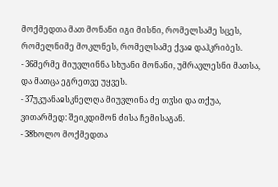მოქმედთა მათ მონანი იგი მისნი, რომელსამე სცეს, რომელნიმე მოკლნეს, რომელსამე ქვაჲ დაჰკრიბეს.
- 36მერმე მიუვლინნა სხუანი მონანი, უმრავლესნი მათსა, და მათცა ეგრეთვე უყვეს.
- 37უკუანაჲსკნელღა მიუვლინა ძე თჳსი და თქუა, ვითარმედ: შეიკდიმონ ძისა ჩემისაგან.
- 38ხოლო მოქმედთა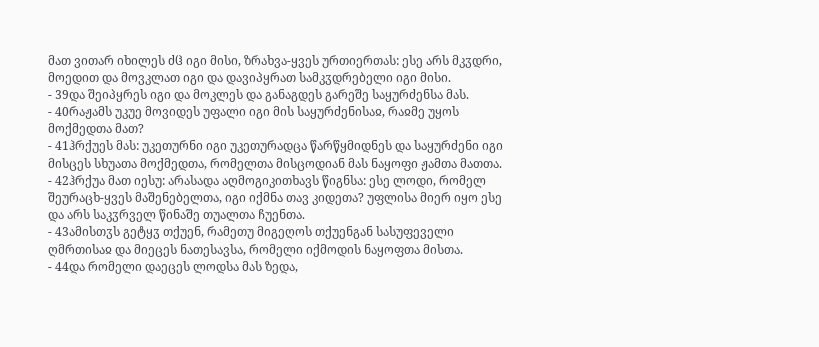მათ ვითარ იხილეს ძჱ იგი მისი, ზრახვა-ყვეს ურთიერთას: ესე არს მკჳდრი, მოედით და მოვკლათ იგი და დავიპყრათ სამკჳდრებელი იგი მისი.
- 39და შეიპყრეს იგი და მოკლეს და განაგდეს გარეშე საყურძენსა მას.
- 40რაჟამს უკუე მოვიდეს უფალი იგი მის საყურძენისაჲ, რაჲმე უყოს მოქმედთა მათ?
- 41ჰრქუეს მას: უკეთურნი იგი უკეთურადცა წარწყმიდნეს და საყურძენი იგი მისცეს სხუათა მოქმედთა, რომელთა მისცოდიან მას ნაყოფი ჟამთა მათთა.
- 42ჰრქუა მათ იესუ: არასადა აღმოგიკითხავს წიგნსა: ესე ლოდი, რომელ შეურაცხ-ყვეს მაშენებელთა, იგი იქმნა თავ კიდეთა? უფლისა მიერ იყო ესე და არს საკჳრველ წინაშე თუალთა ჩუენთა.
- 43ამისთჳს გეტყჳ თქუენ, რამეთუ მიგეღოს თქუენგან სასუფეველი ღმრთისაჲ და მიეცეს ნათესავსა, რომელი იქმოდის ნაყოფთა მისთა.
- 44და რომელი დაეცეს ლოდსა მას ზედა,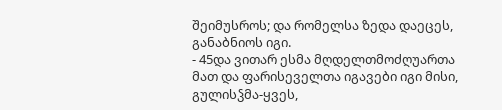შეიმუსროს; და რომელსა ზედა დაეცეს, განაბნიოს იგი.
- 45და ვითარ ესმა მღდელთმოძღუართა მათ და ფარისეველთა იგავები იგი მისი, გულისჴმა-ყვეს,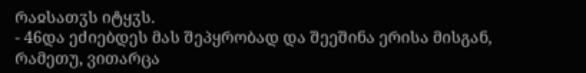რაჲსათჳს იტყჳს.
- 46და ეძიებდეს მას შეპყრობად და შეეშინა ერისა მისგან, რამეთუ, ვითარცა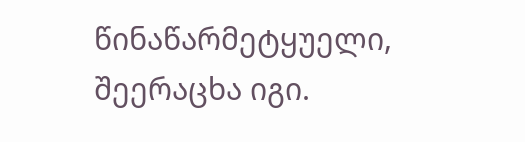წინაწარმეტყუელი, შეერაცხა იგი.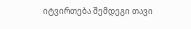იტვირთება შემდეგი თავი